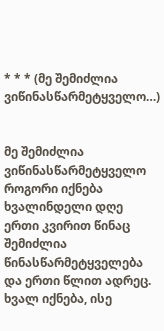* * * (მე შემიძლია ვიწინასწარმეტყველო…)


მე შემიძლია ვიწინასწარმეტყველო
როგორი იქნება ხვალინდელი დღე
ერთი კვირით წინაც შემიძლია წინასწარმეტყველება
და ერთი წლით ადრეც.
ხვალ იქნება, ისე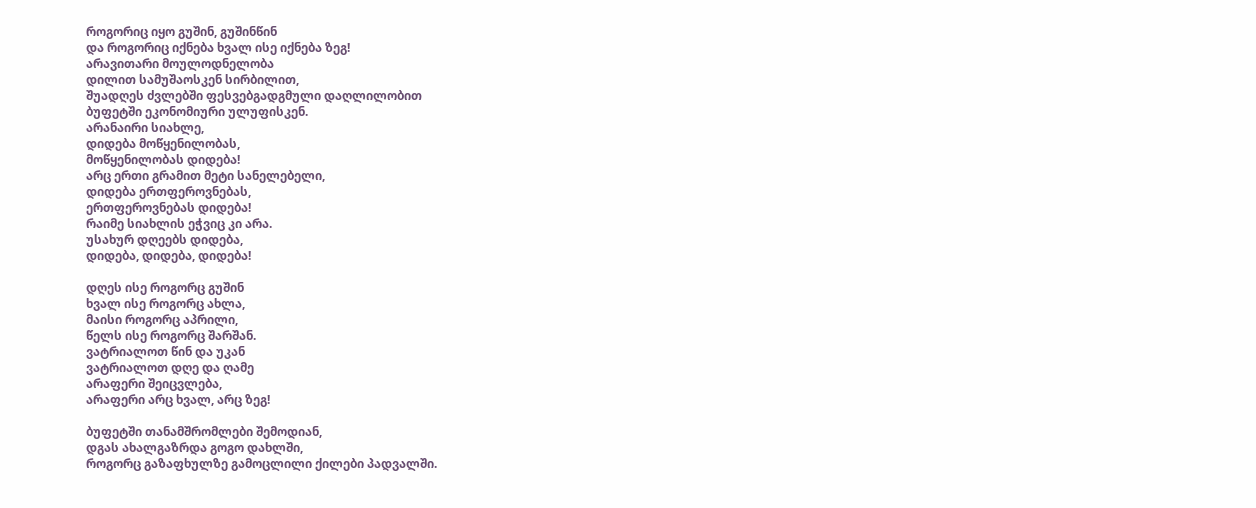როგორიც იყო გუშინ, გუშინწინ
და როგორიც იქნება ხვალ ისე იქნება ზეგ!
არავითარი მოულოდნელობა
დილით სამუშაოსკენ სირბილით,
შუადღეს ძვლებში ფესვებგადგმული დაღლილობით
ბუფეტში ეკონომიური ულუფისკენ.
არანაირი სიახლე,
დიდება მოწყენილობას,
მოწყენილობას დიდება!
არც ერთი გრამით მეტი სანელებელი,
დიდება ერთფეროვნებას,
ერთფეროვნებას დიდება!
რაიმე სიახლის ეჭვიც კი არა.
უსახურ დღეებს დიდება,
დიდება, დიდება, დიდება!

დღეს ისე როგორც გუშინ
ხვალ ისე როგორც ახლა,
მაისი როგორც აპრილი,
წელს ისე როგორც შარშან.
ვატრიალოთ წინ და უკან
ვატრიალოთ დღე და ღამე
არაფერი შეიცვლება,
არაფერი არც ხვალ, არც ზეგ!

ბუფეტში თანამშრომლები შემოდიან,
დგას ახალგაზრდა გოგო დახლში,
როგორც გაზაფხულზე გამოცლილი ქილები პადვალში.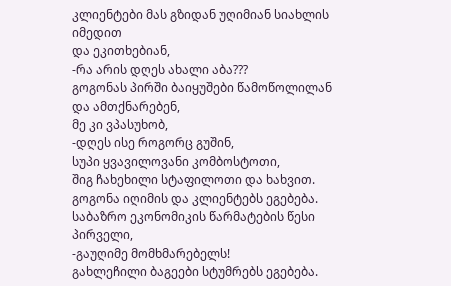კლიენტები მას გზიდან უღიმიან სიახლის იმედით
და ეკითხებიან,
-რა არის დღეს ახალი აბა???
გოგონას პირში ბაიყუშები წამოწოლილან და ამთქნარებენ,
მე კი ვპასუხობ,
-დღეს ისე როგორც გუშინ,
სუპი ყვავილოვანი კომბოსტოთი,
შიგ ჩახეხილი სტაფილოთი და ხახვით.
გოგონა იღიმის და კლიენტებს ეგებება.
საბაზრო ეკონომიკის წარმატების წესი პირველი,
-გაუღიმე მომხმარებელს!
გახლეჩილი ბაგეები სტუმრებს ეგებება.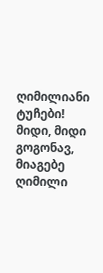ღიმილიანი ტუჩები!
მიდი, მიდი გოგონავ,
მიაგებე ღიმილი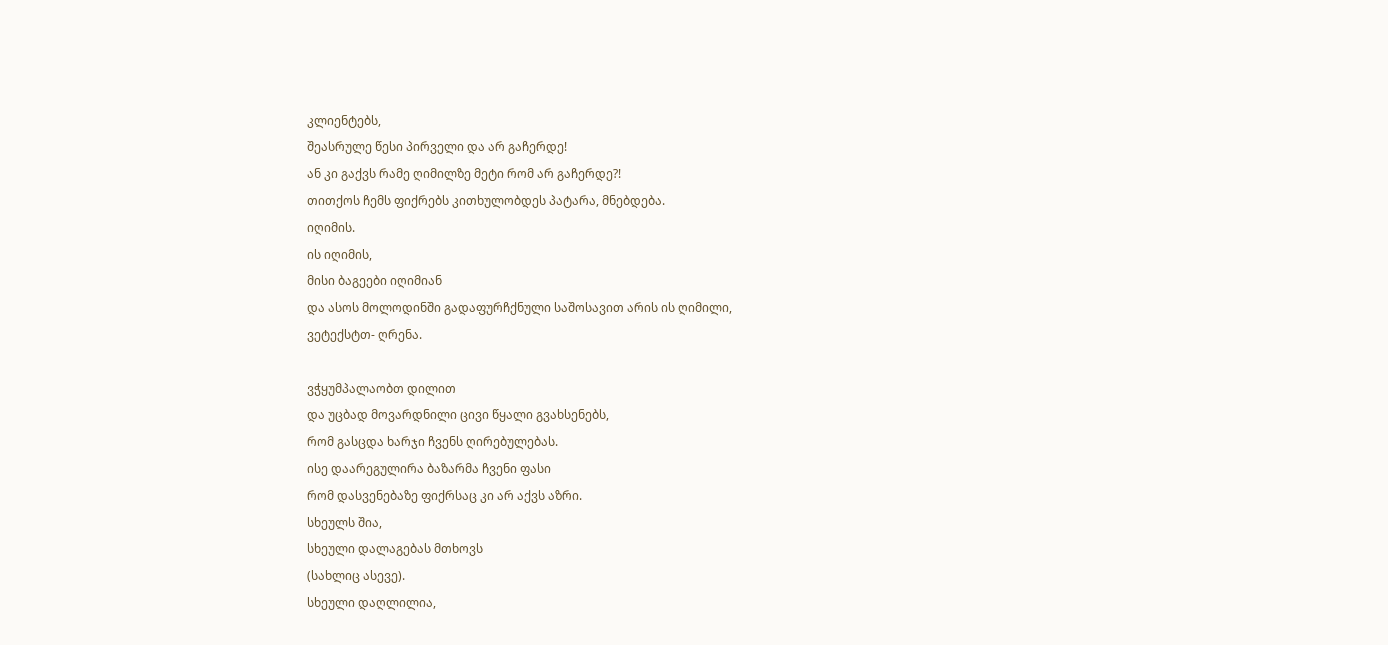კლიენტებს,
შეასრულე წესი პირველი და არ გაჩერდე!
ან კი გაქვს რამე ღიმილზე მეტი რომ არ გაჩერდე?!
თითქოს ჩემს ფიქრებს კითხულობდეს პატარა, მნებდება.
იღიმის.
ის იღიმის,
მისი ბაგეები იღიმიან
და ასოს მოლოდინში გადაფურჩქნული საშოსავით არის ის ღიმილი,
ვეტექსტთ- ღრენა.

ვჭყუმპალაობთ დილით
და უცბად მოვარდნილი ცივი წყალი გვახსენებს,
რომ გასცდა ხარჯი ჩვენს ღირებულებას.
ისე დაარეგულირა ბაზარმა ჩვენი ფასი
რომ დასვენებაზე ფიქრსაც კი არ აქვს აზრი.
სხეულს შია,
სხეული დალაგებას მთხოვს
(სახლიც ასევე).
სხეული დაღლილია,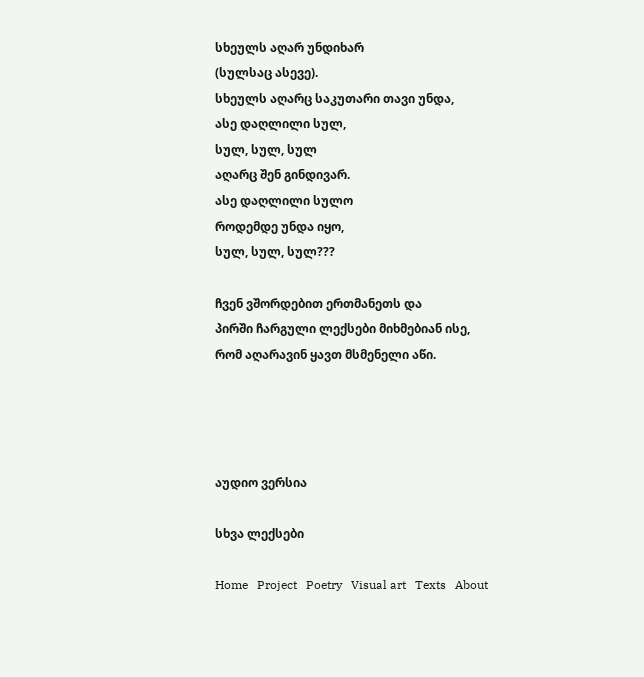სხეულს აღარ უნდიხარ
(სულსაც ასევე).
სხეულს აღარც საკუთარი თავი უნდა,
ასე დაღლილი სულ,
სულ, სულ, სულ
აღარც შენ გინდივარ.
ასე დაღლილი სულო
როდემდე უნდა იყო,
სულ, სულ, სულ???

ჩვენ ვშორდებით ერთმანეთს და
პირში ჩარგული ლექსები მიხმებიან ისე,
რომ აღარავინ ყავთ მსმენელი აწი.




აუდიო ვერსია

სხვა ლექსები

Home   Project   Poetry   Visual art   Texts   About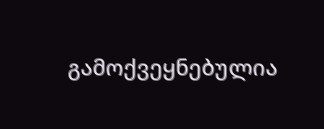გამოქვეყნებულია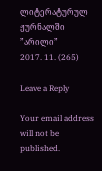ლიტერატურულ ჟურნალში ”არილი”
2017. 11. (265)

Leave a Reply

Your email address will not be published.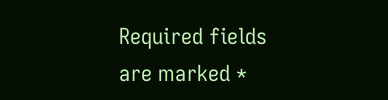Required fields are marked *